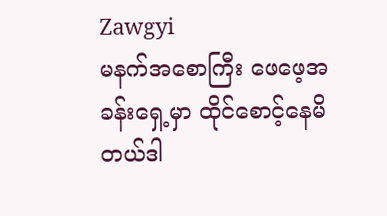Zawgyi
မနက်အစောကြီး ဖေဖေ့အခန်းရှေ့မှာ ထိုင်စောင့်နေမိတယ်ဒါ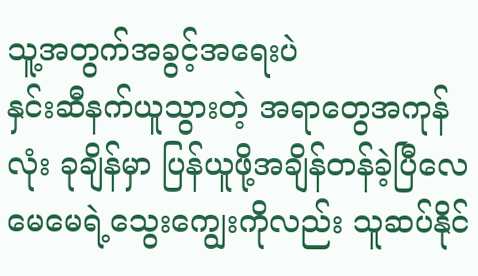သူ့အတွက်အခွင့်အရေးပဲ
နှင်းဆီနက်ယူသွားတဲ့ အရာတွေအကုန်လုံး ခုချိန်မှာ ပြန်ယူဖို့အချိန်တန်ခဲ့ပြီလေ
မေမေရဲ့သွေးကျွေးကိုလည်း သူဆပ်နိုင်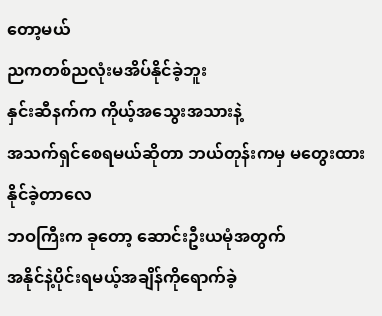တော့မယ်
ညကတစ်ညလုံးမအိပ်နိုင်ခဲ့ဘူး
နှင်းဆီနက်က ကိုယ့်အသွေးအသားနဲ့
အသက်ရှင်စေရမယ်ဆိုတာ ဘယ်တုန်းကမှ မတွေးထားနိုင်ခဲ့တာလေ
ဘဝကြီးက ခုတော့ ဆောင်းဦးယမုံအတွက်
အနိုင်နဲ့ပိုင်းရမယ့်အချိန်ကိုရောက်ခဲ့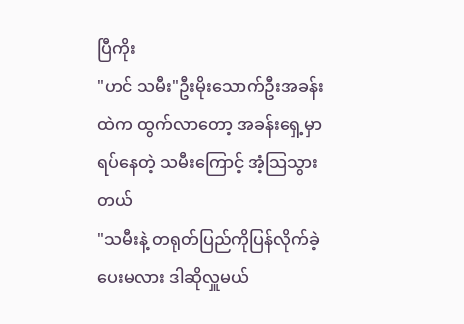ပြီကိုး
"ဟင် သမီး"ဦးမိုးသောက်ဦးအခန်းထဲက ထွက်လာတော့ အခန်းရှေ့မှာ ရပ်နေတဲ့ သမီးကြောင့် အံ့သြသွားတယ်
"သမီးနဲ့ တရုတ်ပြည်ကိုပြန်လိုက်ခဲ့ပေးမလား ဒါဆိုလှူမယ်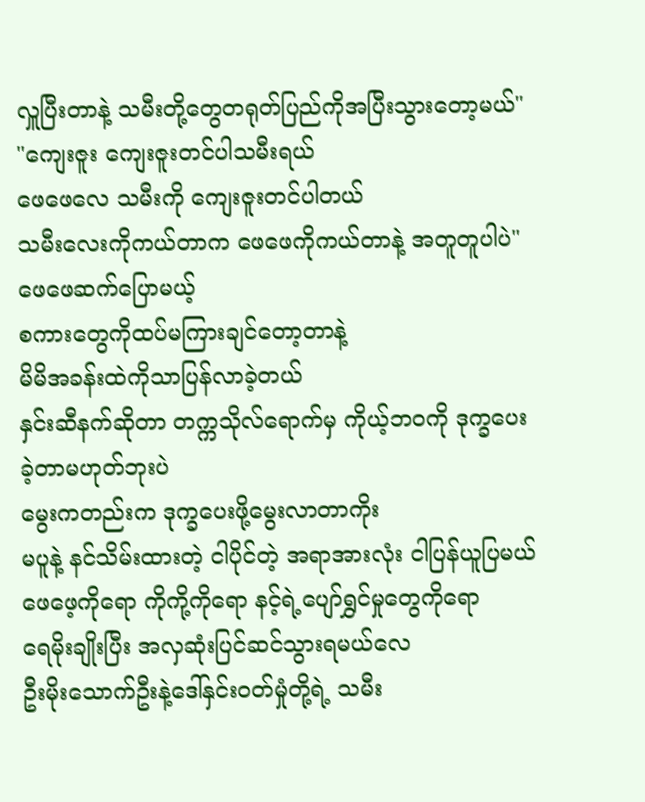လှူပြီးတာနဲ့ သမီးတို့တွေတရုတ်ပြည်ကိုအပြီးသွားတော့မယ်"
"ကျေးဇူး ကျေးဇူးတင်ပါသမီးရယ်
ဖေဖေလေ သမီးကို ကျေးဇူးတင်ပါတယ်
သမီးလေးကိုကယ်တာက ဖေဖေကိုကယ်တာနဲ့ အတူတူပါပဲ"ဖေဖေဆက်ပြောမယ့်
စကားတွေကိုထပ်မကြားချင်တော့တာနဲ့
မိမိအခန်းထဲကိုသာပြန်လာခဲ့တယ်
နှင်းဆီနက်ဆိုတာ တက္ကသိုလ်ရောက်မှ ကိုယ့်ဘဝကို ဒုက္ခပေးခဲ့တာမဟုတ်ဘုးပဲ
မွေးကတည်းက ဒုက္ခပေးဖို့မွေးလာတာကိုး
မပူနဲ့ နင်သိမ်းထားတဲ့ ငါပိုင်တဲ့ အရာအားလုံး ငါပြန်ယူပြမယ်
ဖေဖေ့ကိုရော ကိုကို့ကိုရော နင့်ရဲ့ပျော်ရွှင်မှုတွေကိုရော
ရေမိုးချိုးပြီး အလှဆုံးပြင်ဆင်သွားရမယ်လေ
ဦးမိုးသောက်ဦးနဲ့ဒေါ်နှင်းဝတ်မှုံတို့ရဲ့ သမီး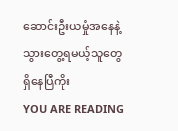ဆောင်းဦးယမှုံအနေနဲ့ သွားတွေ့ရမယ့်သူတွေ ရှိနေပြီကိုး
YOU ARE READING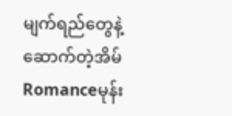မျက်ရည်တွေနဲ့ဆောက်တဲ့အိမ်
Romanceမုန်း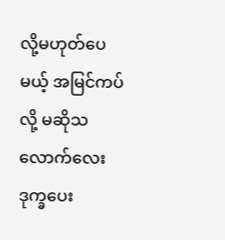လို့မဟုတ်ပေမယ့် အမြင်ကပ်လို့ မဆိုသလောက်လေးဒုက္ခပေး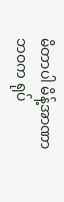မိတာပါ မိန့်အာဏာ ဘဝက ရုပ်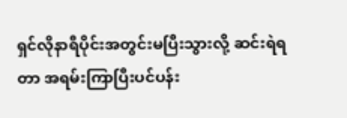ရှင်လိုနာရီပိုင်းအတွင်းမပြီးသွားလို့ ဆင်းရဲရတာ အရမ်းကြာပြီးပင်ပန်း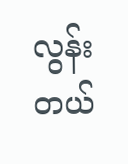လွန်းတယ်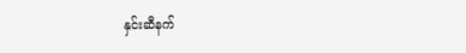နှင်းဆီနက်